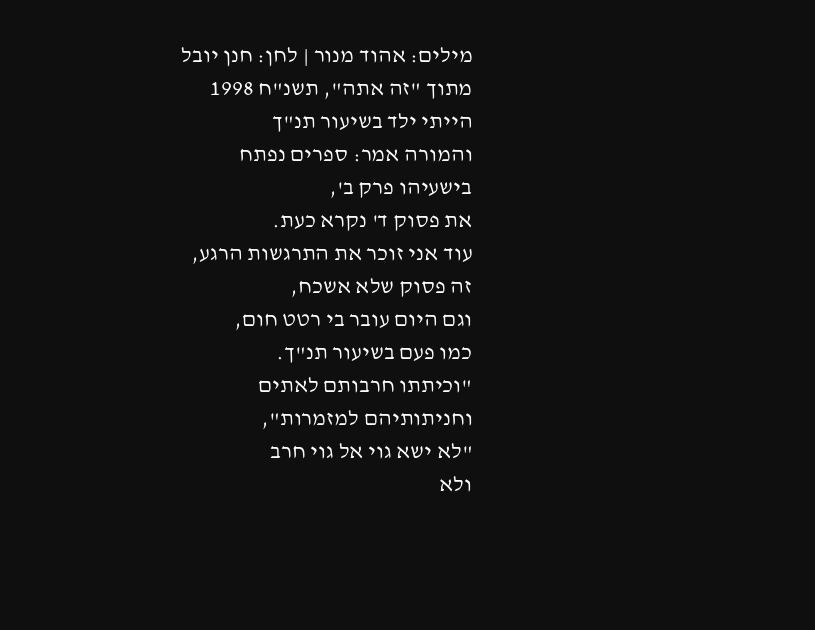מילים: אהוד מנור | לחן: חנן יובל
מתוך "זה אתה", תשנ"ח 1998
הייתי ילד בשיעור תנ"ך
והמורה אמר: ספרים נפתח
בישעיהו פרק ב',
את פסוק ד' נקרא כעת.
עוד אני זוכר את התרגשות הרגע,
זה פסוק שלא אשכח,
וגם היום עובר בי רטט חום,
כמו פעם בשיעור תנ"ך.
"וכיתתו חרבותם לאתים
וחניתותיהם למזמרות",
"לא ישא גוי אל גוי חרב
ולא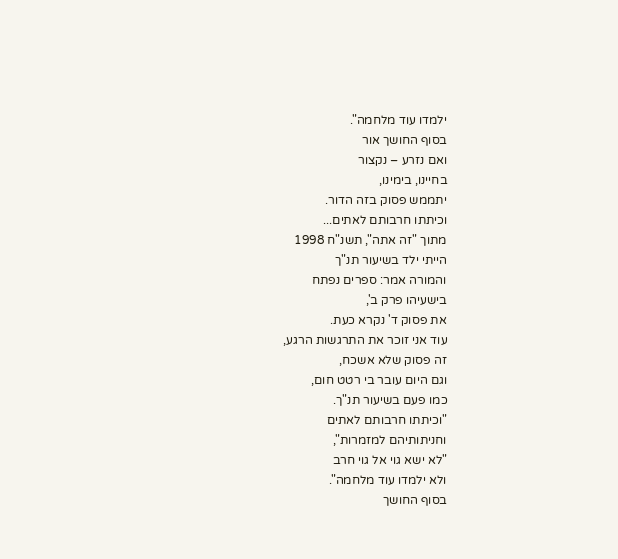ילמדו עוד מלחמה".
בסוף החושך אור
ואם נזרע – נקצור
בחיינו, בימינו,
יתממש פסוק בזה הדור.
וכיתתו חרבותם לאתים...
מתוך "זה אתה", תשנ"ח 1998
הייתי ילד בשיעור תנ"ך
והמורה אמר: ספרים נפתח
בישעיהו פרק ב',
את פסוק ד' נקרא כעת.
עוד אני זוכר את התרגשות הרגע,
זה פסוק שלא אשכח,
וגם היום עובר בי רטט חום,
כמו פעם בשיעור תנ"ך.
"וכיתתו חרבותם לאתים
וחניתותיהם למזמרות",
"לא ישא גוי אל גוי חרב
ולא ילמדו עוד מלחמה".
בסוף החושך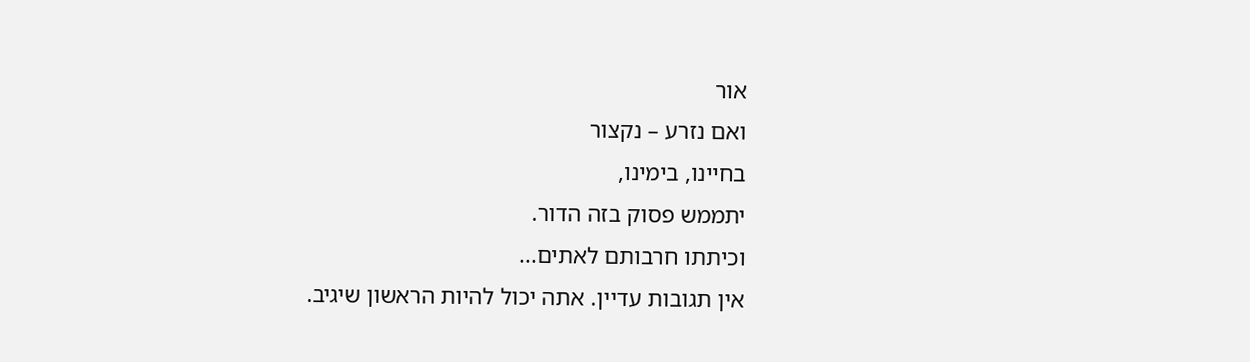אור
ואם נזרע – נקצור
בחיינו, בימינו,
יתממש פסוק בזה הדור.
וכיתתו חרבותם לאתים...
אין תגובות עדיין. אתה יכול להיות הראשון שיגיב.